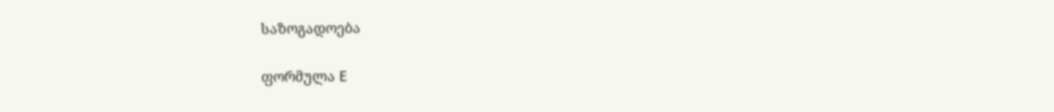საზოგადოება

ფორმულა E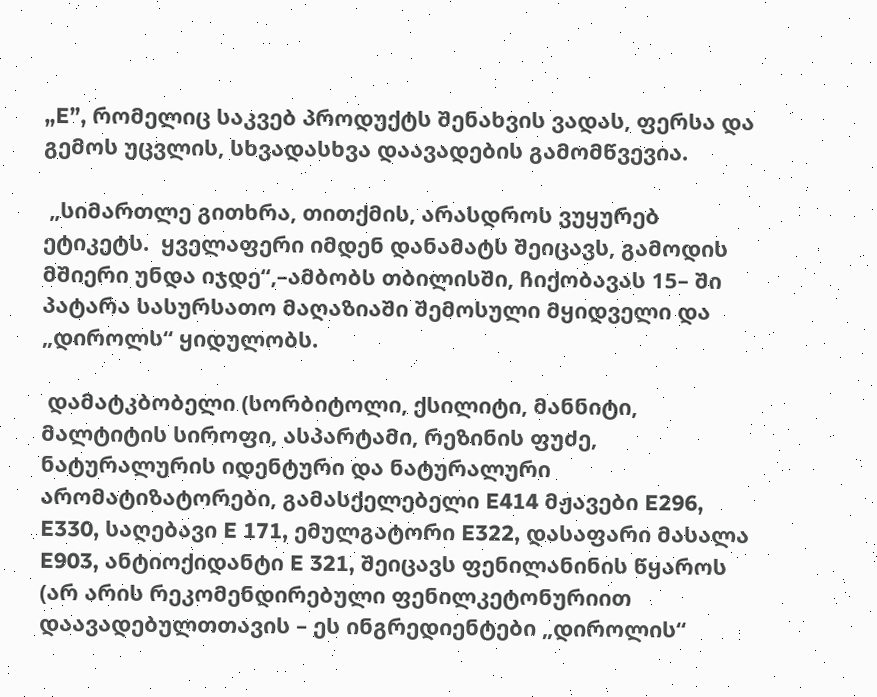„E”, რომელიც საკვებ პროდუქტს შენახვის ვადას, ფერსა და გემოს უცვლის, სხვადასხვა დაავადების გამომწვევია.

 „სიმართლე გითხრა, თითქმის, არასდროს ვუყურებ ეტიკეტს.  ყველაფერი იმდენ დანამატს შეიცავს, გამოდის მშიერი უნდა იჯდე“,–ამბობს თბილისში, ჩიქობავას 15– ში პატარა სასურსათო მაღაზიაში შემოსული მყიდველი და „დიროლს“ ყიდულობს.

 დამატკბობელი (სორბიტოლი, ქსილიტი, მანნიტი, მალტიტის სიროფი, ასპარტამი, რეზინის ფუძე, ნატურალურის იდენტური და ნატურალური არომატიზატორები, გამასქელებელი E414 მჟავები E296, E330, საღებავი E 171, ემულგატორი E322, დასაფარი მასალა E903, ანტიოქიდანტი E 321, შეიცავს ფენილანინის წყაროს (არ არის რეკომენდირებული ფენილკეტონურიით დაავადებულთთავის – ეს ინგრედიენტები „დიროლის“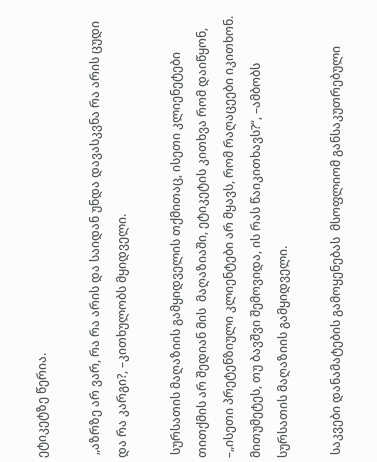ეტიკეტზე წერია.

 „აზრზე არ ვარ, რა რა არის და საიდან უნდა დავასკვნა რა არის ცუდი და რა კარგი?, –კითხულობს მყიდველი.

 სურსათის მაღაზიის გამყიდველის თქმითაც, ისეთი კლიენეტები თითქმის არ შედიან მის  მაღაზიაში, ეტიკეტის კითხვა რომ დაიწყონ, –„ისეთი პრეტენზიული კლიენტები არ მყავს, რომ რაღაცეები იკითხონ. მითუმეტეს, თუ ბავშვი შემოვიდა, ის რას წაიკითხავს?“, –ამბობს სურსათის მაღაზიის გამყიდველი.

 საკვები დანამატების გამოყენებას  მსოფლიომ განსაკუთრებული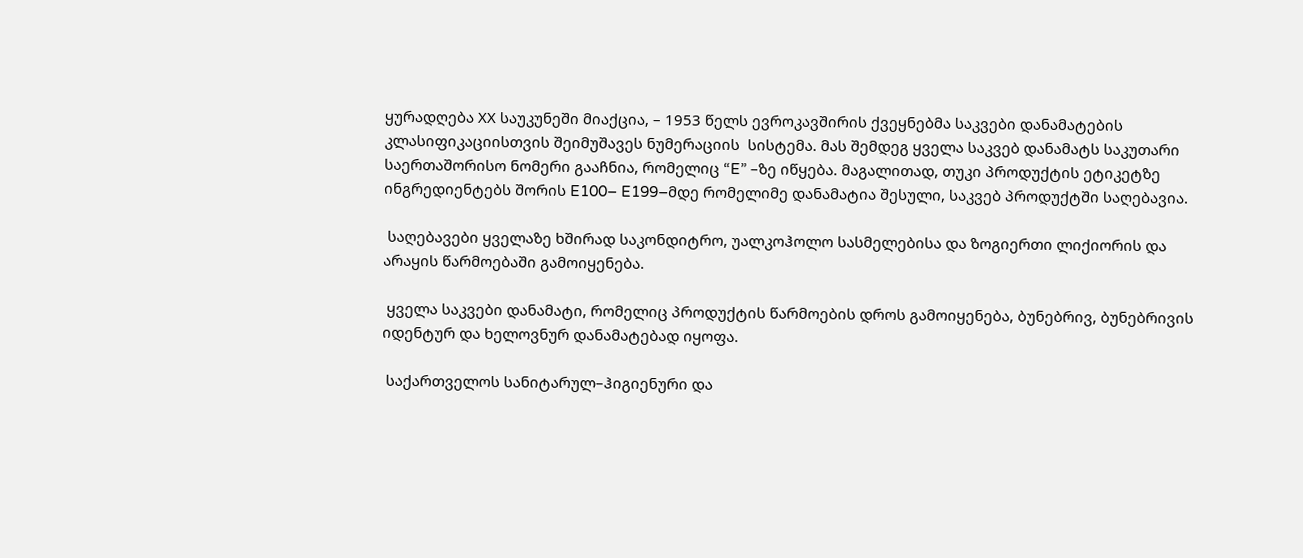ყურადღება ХХ საუკუნეში მიაქცია, – 1953 წელს ევროკავშირის ქვეყნებმა საკვები დანამატების კლასიფიკაციისთვის შეიმუშავეს ნუმერაციის  სისტემა. მას შემდეგ ყველა საკვებ დანამატს საკუთარი საერთაშორისო ნომერი გააჩნია, რომელიც “E” –ზე იწყება. მაგალითად, თუკი პროდუქტის ეტიკეტზე ინგრედიენტებს შორის E100– E199–მდე რომელიმე დანამატია შესული, საკვებ პროდუქტში საღებავია.

 საღებავები ყველაზე ხშირად საკონდიტრო, უალკოჰოლო სასმელებისა და ზოგიერთი ლიქიორის და არაყის წარმოებაში გამოიყენება.

 ყველა საკვები დანამატი, რომელიც პროდუქტის წარმოების დროს გამოიყენება, ბუნებრივ, ბუნებრივის იდენტურ და ხელოვნურ დანამატებად იყოფა.

 საქართველოს სანიტარულ–ჰიგიენური და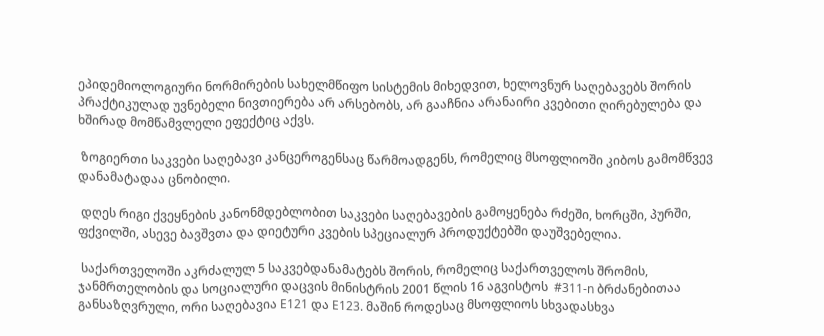ეპიდემიოლოგიური ნორმირების სახელმწიფო სისტემის მიხედვით, ხელოვნურ საღებავებს შორის პრაქტიკულად უვნებელი ნივთიერება არ არსებობს, არ გააჩნია არანაირი კვებითი ღირებულება და ხშირად მომწამვლელი ეფექტიც აქვს.

 ზოგიერთი საკვები საღებავი კანცეროგენსაც წარმოადგენს, რომელიც მსოფლიოში კიბოს გამომწვევ დანამატადაა ცნობილი.

 დღეს რიგი ქვეყნების კანონმდებლობით საკვები საღებავების გამოყენება რძეში, ხორცში, პურში, ფქვილში, ასევე ბავშვთა და დიეტური კვების სპეციალურ პროდუქტებში დაუშვებელია.

 საქართველოში აკრძალულ 5 საკვებდანამატებს შორის, რომელიც საქართველოს შრომის, ჯანმრთელობის და სოციალური დაცვის მინისტრის 2001 წლის 16 აგვისტოს  #311-n ბრძანებითაა განსაზღვრული, ორი საღებავია E121 და E123. მაშინ როდესაც მსოფლიოს სხვადასხვა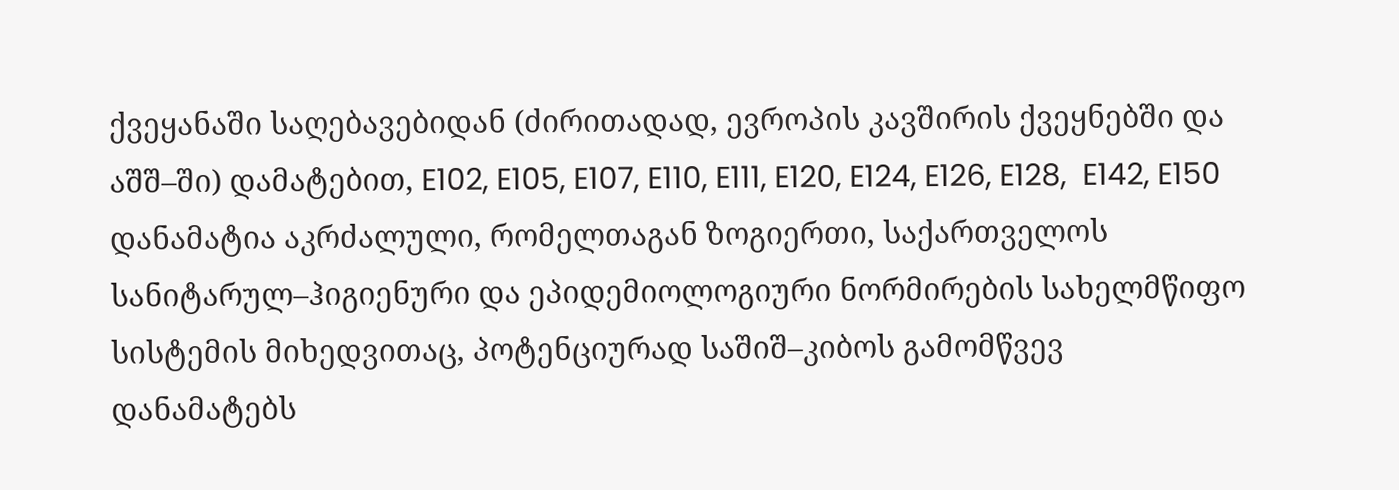ქვეყანაში საღებავებიდან (ძირითადად, ევროპის კავშირის ქვეყნებში და აშშ–ში) დამატებით, E102, E105, E107, E110, E111, E120, E124, E126, E128,  E142, E150 დანამატია აკრძალული, რომელთაგან ზოგიერთი, საქართველოს სანიტარულ–ჰიგიენური და ეპიდემიოლოგიური ნორმირების სახელმწიფო სისტემის მიხედვითაც, პოტენციურად საშიშ–კიბოს გამომწვევ დანამატებს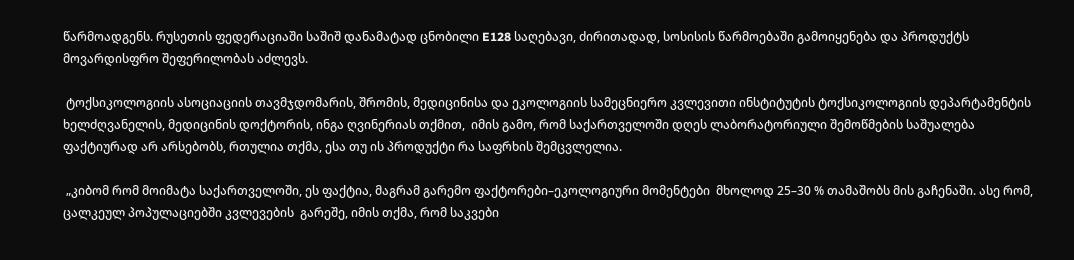წარმოადგენს. რუსეთის ფედერაციაში საშიშ დანამატად ცნობილი E128 საღებავი, ძირითადად, სოსისის წარმოებაში გამოიყენება და პროდუქტს  მოვარდისფრო შეფერილობას აძლევს.

 ტოქსიკოლოგიის ასოციაციის თავმჯდომარის, შრომის, მედიცინისა და ეკოლოგიის სამეცნიერო კვლევითი ინსტიტუტის ტოქსიკოლოგიის დეპარტამენტის ხელძღვანელის, მედიცინის დოქტორის, ინგა ღვინერიას თქმით,  იმის გამო, რომ საქართველოში დღეს ლაბორატორიული შემოწმების საშუალება ფაქტიურად არ არსებობს, რთულია თქმა, ესა თუ ის პროდუქტი რა საფრხის შემცვლელია.

 „კიბომ რომ მოიმატა საქართველოში, ეს ფაქტია, მაგრამ გარემო ფაქტორები–ეკოლოგიური მომენტები  მხოლოდ 25–30 % თამაშობს მის გაჩენაში. ასე რომ, ცალკეულ პოპულაციებში კვლევების  გარეშე, იმის თქმა, რომ საკვები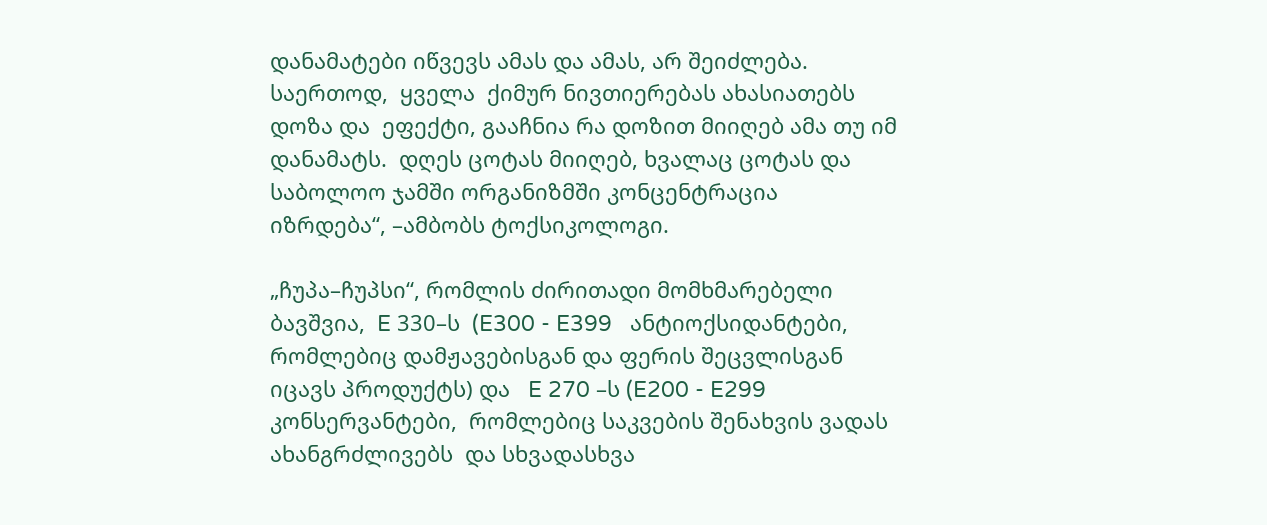დანამატები იწვევს ამას და ამას, არ შეიძლება.  საერთოდ,  ყველა  ქიმურ ნივთიერებას ახასიათებს დოზა და  ეფექტი, გააჩნია რა დოზით მიიღებ ამა თუ იმ დანამატს.  დღეს ცოტას მიიღებ, ხვალაც ცოტას და საბოლოო ჯამში ორგანიზმში კონცენტრაცია იზრდება“, –ამბობს ტოქსიკოლოგი.

„ჩუპა–ჩუპსი“, რომლის ძირითადი მომხმარებელი ბავშვია,  E 330–ს  (E300 - E399   ანტიოქსიდანტები, რომლებიც დამჟავებისგან და ფერის შეცვლისგან იცავს პროდუქტს) და   E 270 –ს (E200 - E299    კონსერვანტები,  რომლებიც საკვების შენახვის ვადას ახანგრძლივებს  და სხვადასხვა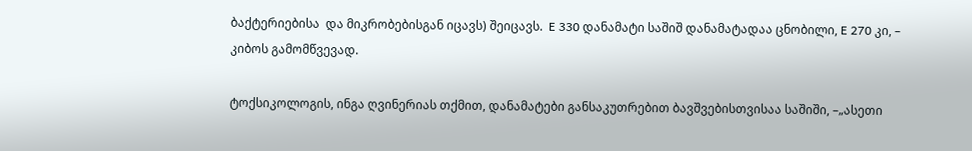ბაქტერიებისა  და მიკრობებისგან იცავს) შეიცავს.  E 330 დანამატი საშიშ დანამატადაა ცნობილი, E 270 კი, – კიბოს გამომწვევად.

ტოქსიკოლოგის, ინგა ღვინერიას თქმით, დანამატები განსაკუთრებით ბავშვებისთვისაა საშიში, –„ასეთი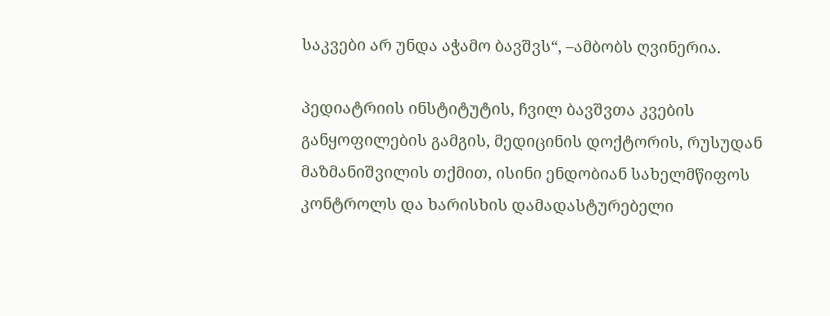საკვები არ უნდა აჭამო ბავშვს“, –ამბობს ღვინერია.

პედიატრიის ინსტიტუტის, ჩვილ ბავშვთა კვების განყოფილების გამგის, მედიცინის დოქტორის, რუსუდან მაზმანიშვილის თქმით, ისინი ენდობიან სახელმწიფოს კონტროლს და ხარისხის დამადასტურებელი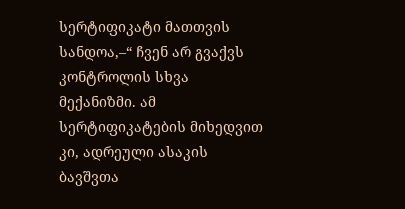სერტიფიკატი მათთვის სანდოა,–“ ჩვენ არ გვაქვს კონტროლის სხვა მექანიზმი. ამ სერტიფიკატების მიხედვით კი, ადრეული ასაკის ბავშვთა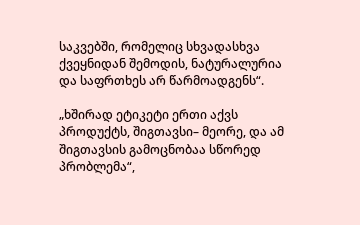საკვებში, რომელიც სხვადასხვა ქვეყნიდან შემოდის, ნატურალურია და საფრთხეს არ წარმოადგენს“.

„ხშირად ეტიკეტი ერთი აქვს პროდუქტს, შიგთავსი– მეორე, და ამ შიგთავსის გამოცნობაა სწორედ პრობლემა“,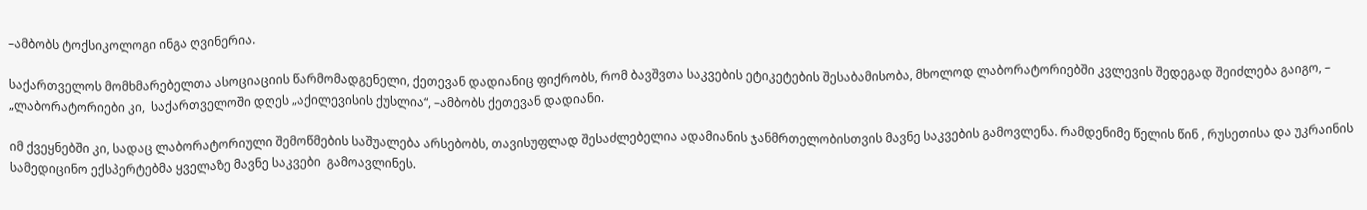–ამბობს ტოქსიკოლოგი ინგა ღვინერია.

საქართველოს მომხმარებელთა ასოციაციის წარმომადგენელი, ქეთევან დადიანიც ფიქრობს, რომ ბავშვთა საკვების ეტიკეტების შესაბამისობა, მხოლოდ ლაბორატორიებში კვლევის შედეგად შეიძლება გაიგო, – „ლაბორატორიები კი,  საქართველოში დღეს „აქილევისის ქუსლია“, –ამბობს ქეთევან დადიანი.

იმ ქვეყნებში კი, სადაც ლაბორატორიული შემოწმების საშუალება არსებობს, თავისუფლად შესაძლებელია ადამიანის ჯანმრთელობისთვის მავნე საკვების გამოვლენა. რამდენიმე წელის წინ , რუსეთისა და უკრაინის  სამედიცინო ექსპერტებმა ყველაზე მავნე საკვები  გამოავლინეს.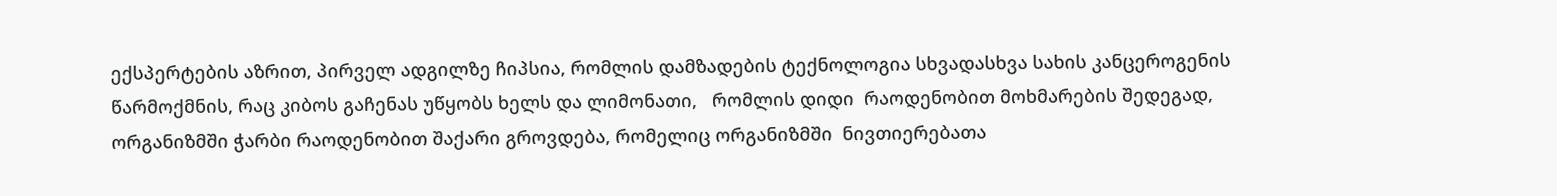ექსპერტების აზრით, პირველ ადგილზე ჩიპსია, რომლის დამზადების ტექნოლოგია სხვადასხვა სახის კანცეროგენის წარმოქმნის, რაც კიბოს გაჩენას უწყობს ხელს და ლიმონათი,   რომლის დიდი  რაოდენობით მოხმარების შედეგად, ორგანიზმში ჭარბი რაოდენობით შაქარი გროვდება, რომელიც ორგანიზმში  ნივთიერებათა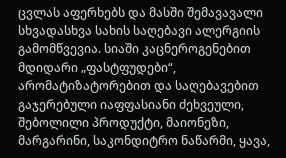ცვლას აფერხებს და მასში შემავავალი სხვადასხვა სახის საღებავი ალერგიის გამომწვევია. სიაში კაცნეროგენებით მდიდარი „ფასტფუდები“, არომატიზატორებით და საღებავებით გაჯერებული იაფფასიანი ძეხვეული, შებოლილი პროდუქტი, მაიონეზი, მარგარინი, საკონდიტრო ნაწარმი, ყავა,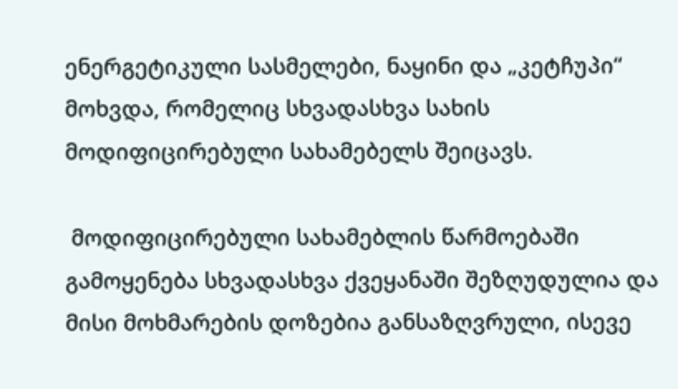ენერგეტიკული სასმელები, ნაყინი და „კეტჩუპი“ მოხვდა, რომელიც სხვადასხვა სახის მოდიფიცირებული სახამებელს შეიცავს.

 მოდიფიცირებული სახამებლის წარმოებაში გამოყენება სხვადასხვა ქვეყანაში შეზღუდულია და მისი მოხმარების დოზებია განსაზღვრული, ისევე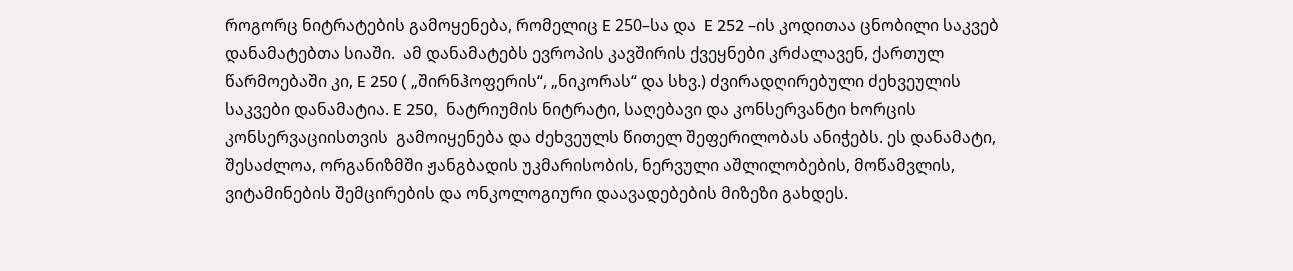როგორც ნიტრატების გამოყენება, რომელიც E 250–სა და  E 252 –ის კოდითაა ცნობილი საკვებ დანამატებთა სიაში.  ამ დანამატებს ევროპის კავშირის ქვეყნები კრძალავენ, ქართულ წარმოებაში კი, E 250 ( „შირნჰოფერის“, „ნიკორას“ და სხვ.) ძვირადღირებული ძეხვეულის საკვები დანამატია. E 250,  ნატრიუმის ნიტრატი, საღებავი და კონსერვანტი ხორცის კონსერვაციისთვის  გამოიყენება და ძეხვეულს წითელ შეფერილობას ანიჭებს. ეს დანამატი, შესაძლოა, ორგანიზმში ჟანგბადის უკმარისობის, ნერვული აშლილობების, მოწამვლის, ვიტამინების შემცირების და ონკოლოგიური დაავადებების მიზეზი გახდეს.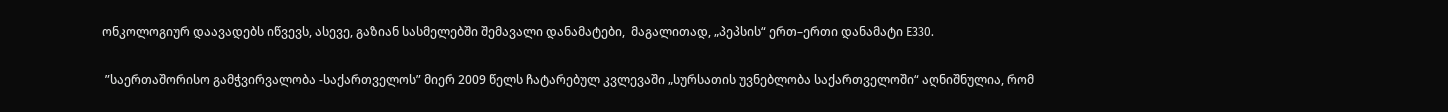ონკოლოგიურ დაავადებს იწვევს, ასევე, გაზიან სასმელებში შემავალი დანამატები,  მაგალითად, „პეპსის“ ერთ–ერთი დანამატი Е330.

 ”საერთაშორისო გამჭვირვალობა -საქართველოს” მიერ 2009 წელს ჩატარებულ კვლევაში „სურსათის უვნებლობა საქართველოში“ აღნიშნულია, რომ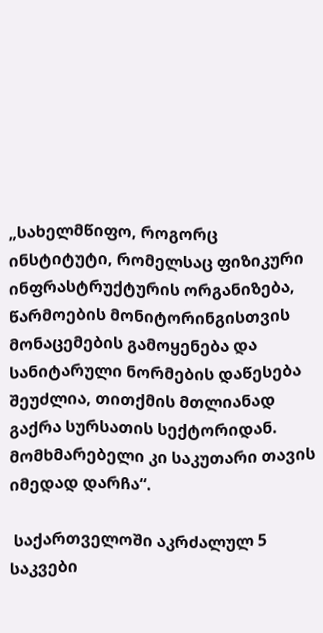„სახელმწიფო, როგორც ინსტიტუტი, რომელსაც ფიზიკური ინფრასტრუქტურის ორგანიზება, წარმოების მონიტორინგისთვის მონაცემების გამოყენება და სანიტარული ნორმების დაწესება შეუძლია, თითქმის მთლიანად გაქრა სურსათის სექტორიდან. მომხმარებელი კი საკუთარი თავის იმედად დარჩა“.

 საქართველოში აკრძალულ 5 საკვები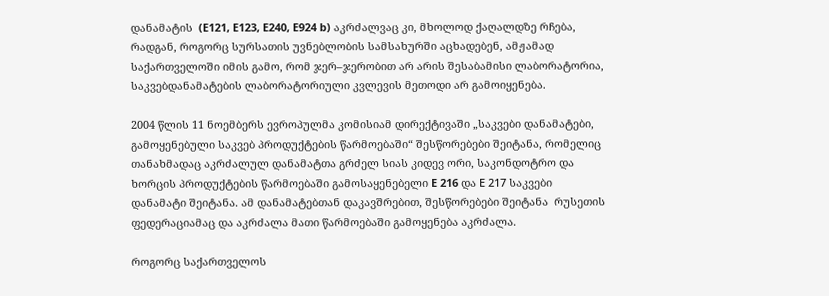დანამატის  (E121, E123, E240, E924 b) აკრძალვაც კი, მხოლოდ ქაღალდზე რჩება, რადგან, როგორც სურსათის უვნებლობის სამსახურში აცხადებენ, ამჟამად საქართველოში იმის გამო, რომ ჯერ–ჯერობით არ არის შესაბამისი ლაბორატორია, საკვებდანამატების ლაბორატორიული კვლევის მეთოდი არ გამოიყენება.

2004 წლის 11 ნოემბერს ევროპულმა კომისიამ დირექტივაში „საკვები დანამატები, გამოყენებული საკვებ პროდუქტების წარმოებაში“ შესწორებები შეიტანა, რომელიც თანახმადაც აკრძალულ დანამატთა გრძელ სიას კიდევ ორი, საკონდოტრო და ხორცის პროდუქტების წარმოებაში გამოსაყენებელი E 216 და Е 217 საკვები დანამატი შეიტანა. ამ დანამატებთან დაკავშრებით, შესწორებები შეიტანა  რუსეთის ფედერაციამაც და აკრძალა მათი წარმოებაში გამოყენება აკრძალა.

როგორც საქართველოს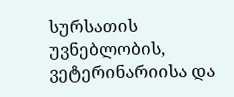სურსათის უვნებლობის, ვეტერინარიისა და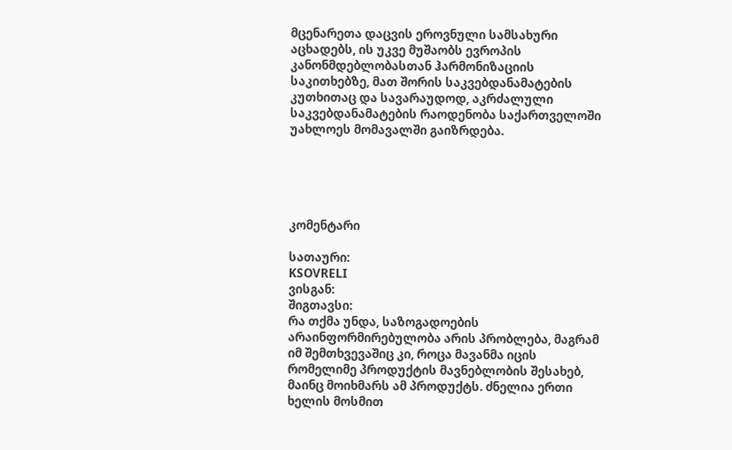მცენარეთა დაცვის ეროვნული სამსახური აცხადებს, ის უკვე მუშაობს ევროპის კანონმდებლობასთან ჰარმონიზაციის საკითხებზე, მათ შორის საკვებდანამატების კუთხითაც და სავარაუდოდ, აკრძალული საკვებდანამატების რაოდენობა საქართველოში უახლოეს მომავალში გაიზრდება.





კომენტარი

სათაური:
KSOVRELI
ვისგან:
შიგთავსი:
რა თქმა უნდა, საზოგადოების არაინფორმირებულობა არის პრობლება, მაგრამ იმ შემთხვევაშიც კი, როცა მავანმა იცის რომელიმე პროდუქტის მავნებლობის შესახებ, მაინც მოიხმარს ამ პროდუქტს. ძნელია ერთი ხელის მოსმით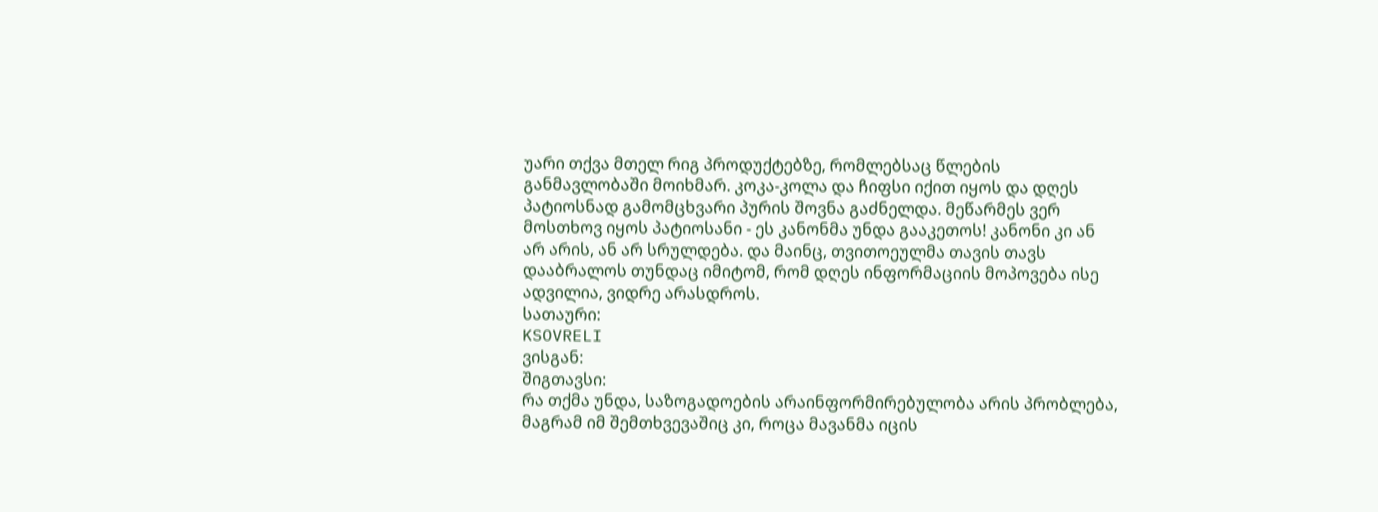უარი თქვა მთელ რიგ პროდუქტებზე, რომლებსაც წლების განმავლობაში მოიხმარ. კოკა-კოლა და ჩიფსი იქით იყოს და დღეს პატიოსნად გამომცხვარი პურის შოვნა გაძნელდა. მეწარმეს ვერ მოსთხოვ იყოს პატიოსანი - ეს კანონმა უნდა გააკეთოს! კანონი კი ან არ არის, ან არ სრულდება. და მაინც, თვითოეულმა თავის თავს დააბრალოს თუნდაც იმიტომ, რომ დღეს ინფორმაციის მოპოვება ისე ადვილია, ვიდრე არასდროს.
სათაური:
KSOVRELI
ვისგან:
შიგთავსი:
რა თქმა უნდა, საზოგადოების არაინფორმირებულობა არის პრობლება, მაგრამ იმ შემთხვევაშიც კი, როცა მავანმა იცის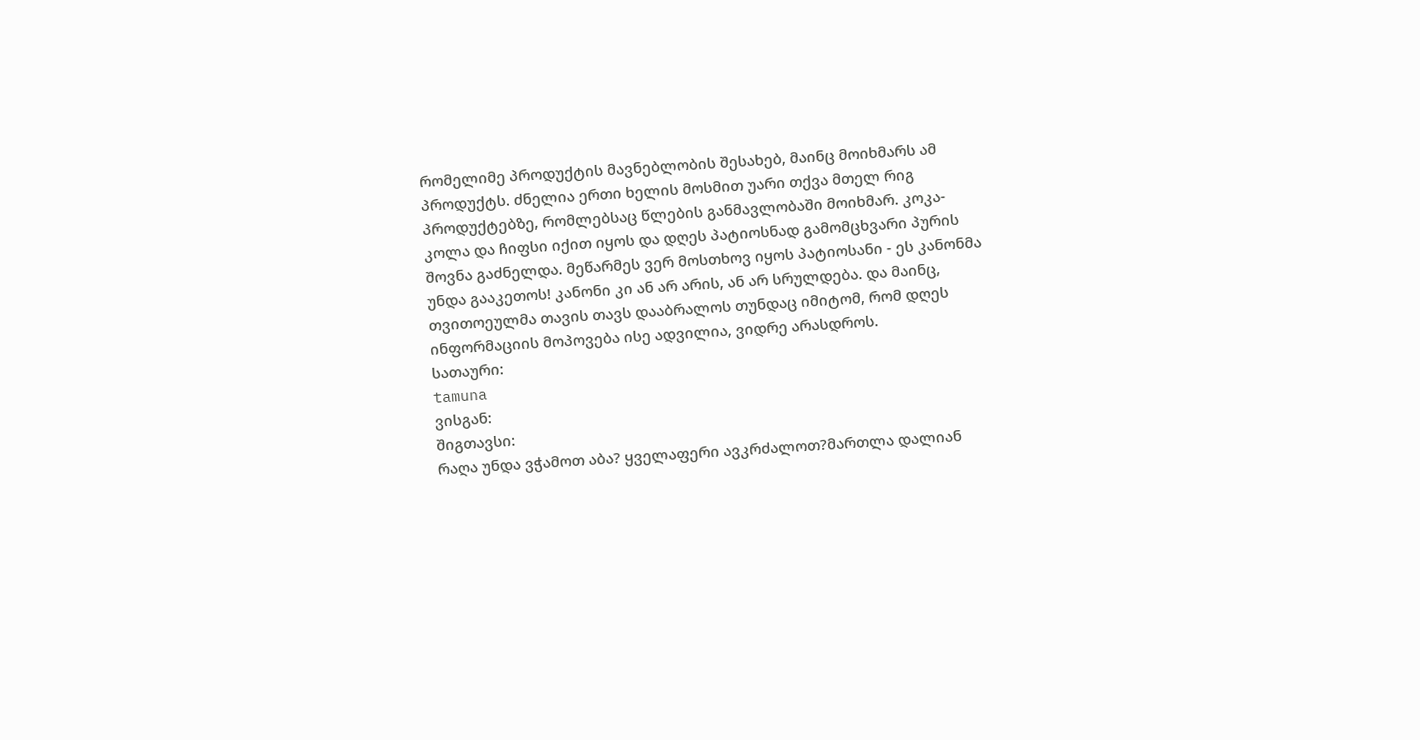რომელიმე პროდუქტის მავნებლობის შესახებ, მაინც მოიხმარს ამ პროდუქტს. ძნელია ერთი ხელის მოსმით უარი თქვა მთელ რიგ პროდუქტებზე, რომლებსაც წლების განმავლობაში მოიხმარ. კოკა-კოლა და ჩიფსი იქით იყოს და დღეს პატიოსნად გამომცხვარი პურის შოვნა გაძნელდა. მეწარმეს ვერ მოსთხოვ იყოს პატიოსანი - ეს კანონმა უნდა გააკეთოს! კანონი კი ან არ არის, ან არ სრულდება. და მაინც, თვითოეულმა თავის თავს დააბრალოს თუნდაც იმიტომ, რომ დღეს ინფორმაციის მოპოვება ისე ადვილია, ვიდრე არასდროს.
სათაური:
tamuna
ვისგან:
შიგთავსი:
რაღა უნდა ვჭამოთ აბა? ყველაფერი ავკრძალოთ?მართლა დალიან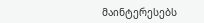მაინტერესებს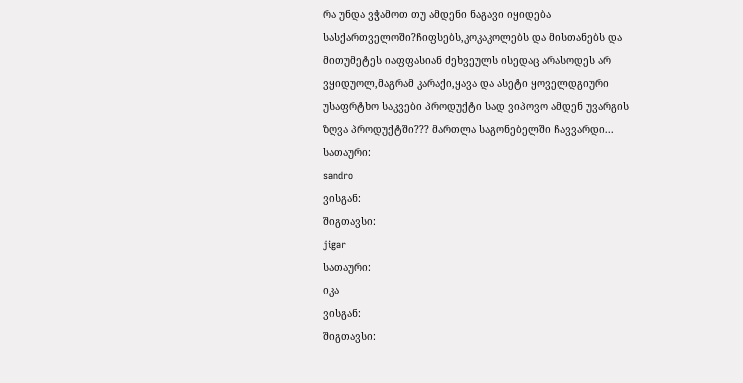რა უნდა ვჭამოთ თუ ამდენი ნაგავი იყიდება სასქართველოში?ჩიფსებს,კოკაკოლებს და მისთანებს და მითუმეტეს იაფფასიან ძეხვეულს ისედაც არასოდეს არ ვყიდუოლ,მაგრამ კარაქი,ყავა და ასეტი ყოველდგიური უსაფრტხო საკვები პროდუქტი სად ვიპოვო ამდენ უვარგის ზღვა პროდუქტში??? მართლა საგონებელში ჩავვარდი...
სათაური:
sandro
ვისგან:
შიგთავსი:
jigar
სათაური:
იკა
ვისგან:
შიგთავსი: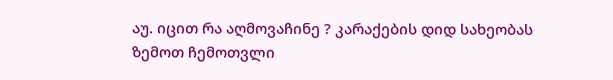აუ. იცით რა აღმოვაჩინე ? კარაქების დიდ სახეობას ზემოთ ჩემოთვლი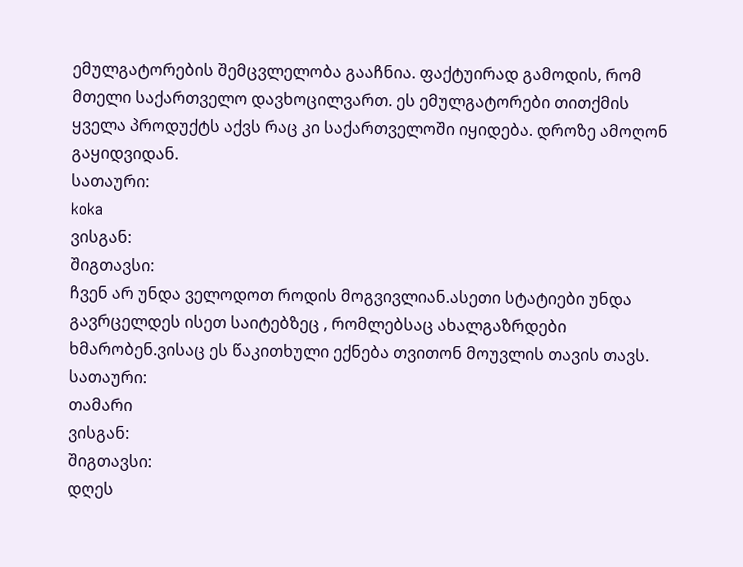ემულგატორების შემცვლელობა გააჩნია. ფაქტუირად გამოდის, რომ მთელი საქართველო დავხოცილვართ. ეს ემულგატორები თითქმის ყველა პროდუქტს აქვს რაც კი საქართველოში იყიდება. დროზე ამოღონ გაყიდვიდან.
სათაური:
koka
ვისგან:
შიგთავსი:
ჩვენ არ უნდა ველოდოთ როდის მოგვივლიან.ასეთი სტატიები უნდა გავრცელდეს ისეთ საიტებზეც , რომლებსაც ახალგაზრდები ხმარობენ.ვისაც ეს წაკითხული ექნება თვითონ მოუვლის თავის თავს.
სათაური:
თამარი
ვისგან:
შიგთავსი:
დღეს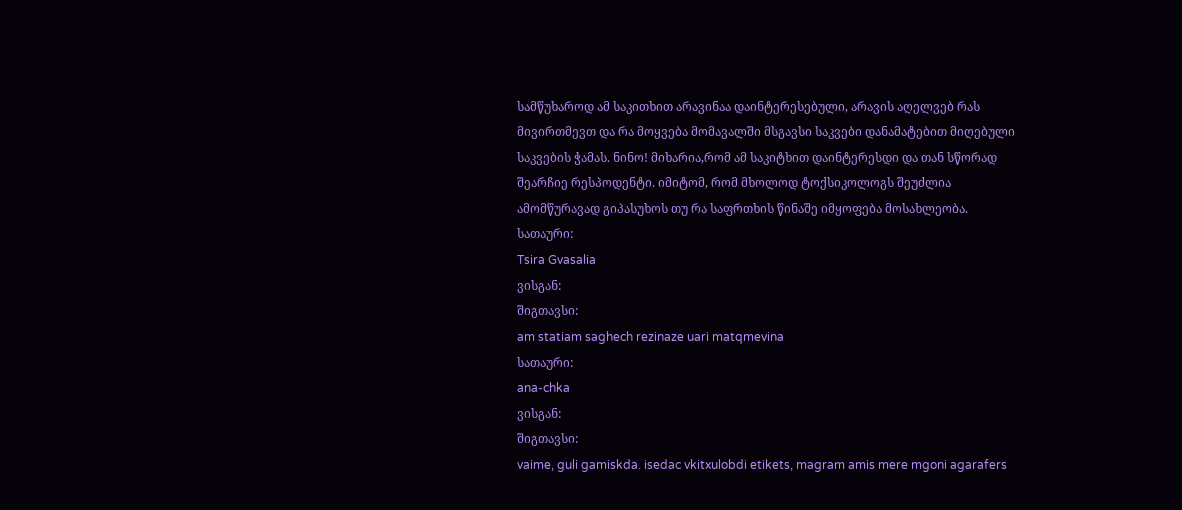სამწუხაროდ ამ საკითხით არავინაა დაინტერესებული, არავის აღელვებ რას მივირთმევთ და რა მოყვება მომავალში მსგავსი საკვები დანამატებით მიღებული საკვების ჭამას. ნინო! მიხარია,რომ ამ საკიტხით დაინტერესდი და თან სწორად შეარჩიე რესპოდენტი. იმიტომ, რომ მხოლოდ ტოქსიკოლოგს შეუძლია ამომწურავად გიპასუხოს თუ რა საფრთხის წინაშე იმყოფება მოსახლეობა.
სათაური:
Tsira Gvasalia
ვისგან:
შიგთავსი:
am statiam saghech rezinaze uari matqmevina
სათაური:
ana-chka
ვისგან:
შიგთავსი:
vaime, guli gamiskda. isedac vkitxulobdi etikets, magram amis mere mgoni agarafers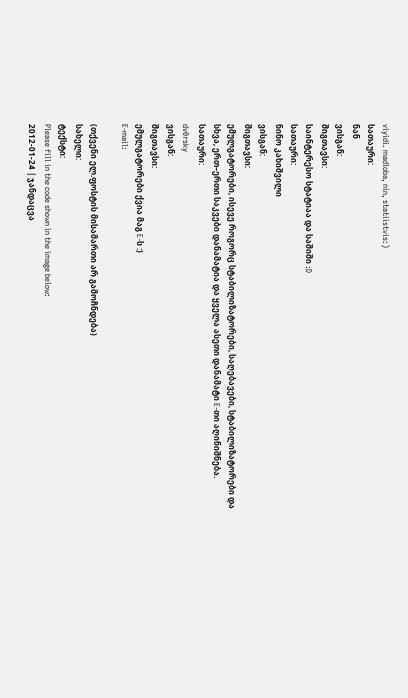viyidi. madloba, nin, statiistvis:)
სათაური:
ნან
ვისგან:
შიგთავსი:
საინტერესო სტატიაა და საშიში :D
სათაური:
ნინო კახიშვილი
ვისგან:
შიგთავსი:
ემულგატორები, ისევე როგორც სტაბილიზატორები, საღებავები, სტაბილიზატორები და სხვა, ერთ–ერთი საკვები დანამატია და ყველა ასეთი დანამატი E-თი აღინიშნება.
სათაური:
dv0rsky
ვისგან:
შიგთავსი:
ემულგატორები ქვია მაგ E-ს :)
E-mail:

(თქვენი ელ.ფოსტის მისამართი არ გამოჩნდება)
სახელი:
ტექსტი:
Please fill in the code shown in the image below:
2012-01-24 | ჯანდაცვა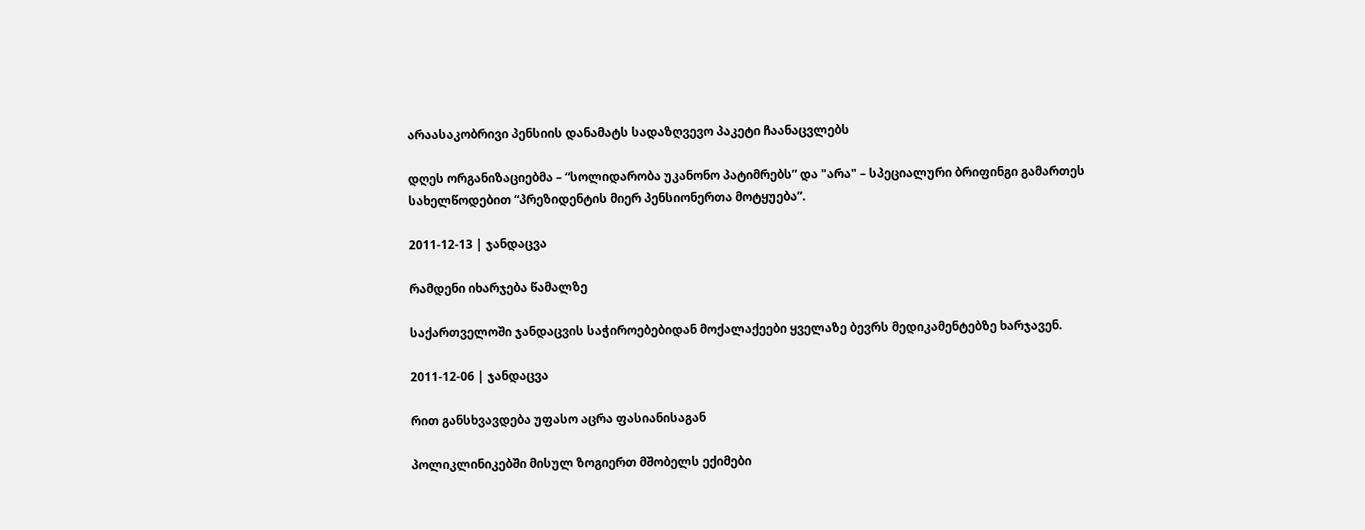არაასაკობრივი პენსიის დანამატს სადაზღვევო პაკეტი ჩაანაცვლებს

დღეს ორგანიზაციებმა – “სოლიდარობა უკანონო პატიმრებს” და "არა" – სპეციალური ბრიფინგი გამართეს სახელწოდებით “პრეზიდენტის მიერ პენსიონერთა მოტყუება”.

2011-12-13 | ჯანდაცვა

რამდენი იხარჯება წამალზე

საქართველოში ჯანდაცვის საჭიროებებიდან მოქალაქეები ყველაზე ბევრს მედიკამენტებზე ხარჯავენ.

2011-12-06 | ჯანდაცვა

რით განსხვავდება უფასო აცრა ფასიანისაგან

პოლიკლინიკებში მისულ ზოგიერთ მშობელს ექიმები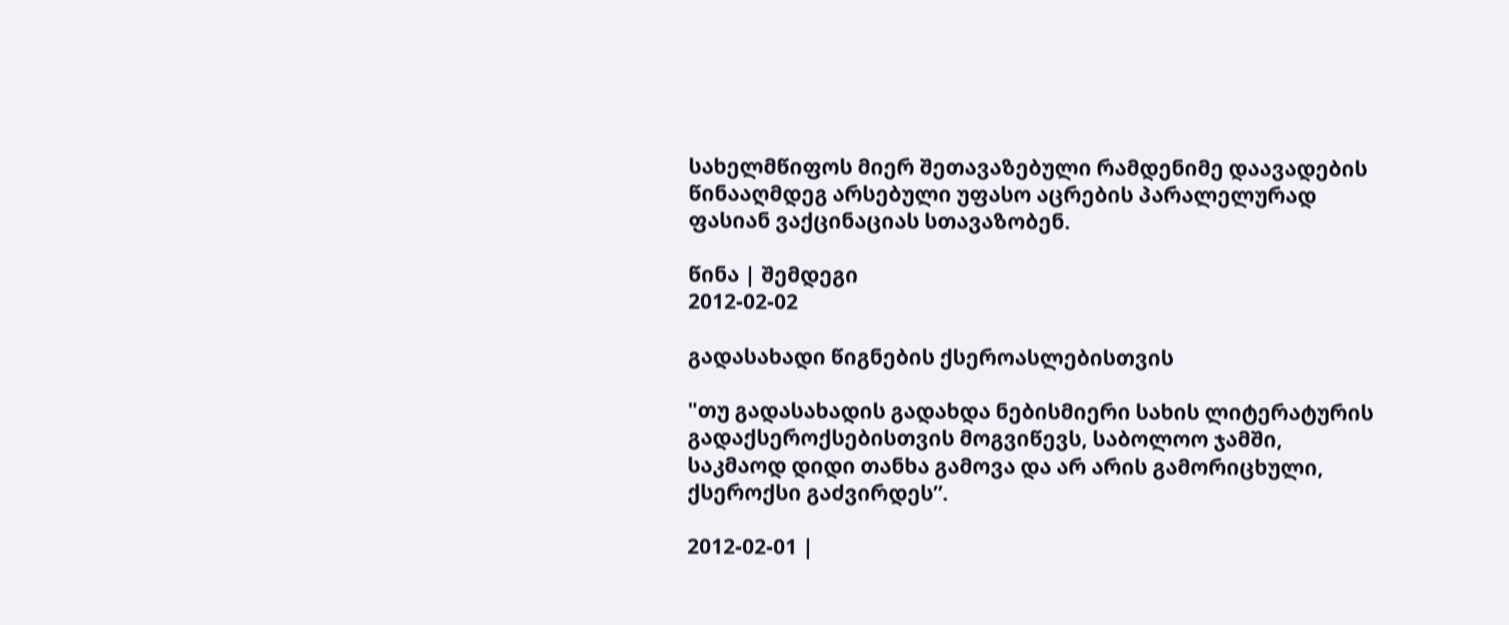სახელმწიფოს მიერ შეთავაზებული რამდენიმე დაავადების წინააღმდეგ არსებული უფასო აცრების პარალელურად ფასიან ვაქცინაციას სთავაზობენ.

წინა | შემდეგი
2012-02-02

გადასახადი წიგნების ქსეროასლებისთვის

"თუ გადასახადის გადახდა ნებისმიერი სახის ლიტერატურის გადაქსეროქსებისთვის მოგვიწევს, საბოლოო ჯამში, საკმაოდ დიდი თანხა გამოვა და არ არის გამორიცხული, ქსეროქსი გაძვირდეს”.

2012-02-01 |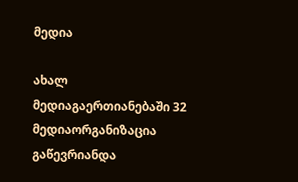მედია

ახალ მედიაგაერთიანებაში 32 მედიაორგანიზაცია გაწევრიანდა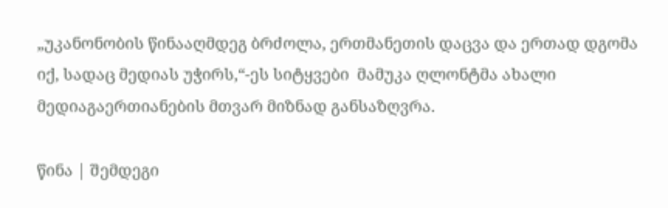„უკანონობის წინააღმდეგ ბრძოლა, ერთმანეთის დაცვა და ერთად დგომა იქ, სადაც მედიას უჭირს,“-ეს სიტყვები  მამუკა ღლონტმა ახალი მედიაგაერთიანების მთვარ მიზნად განსაზღვრა.

წინა | შემდეგი